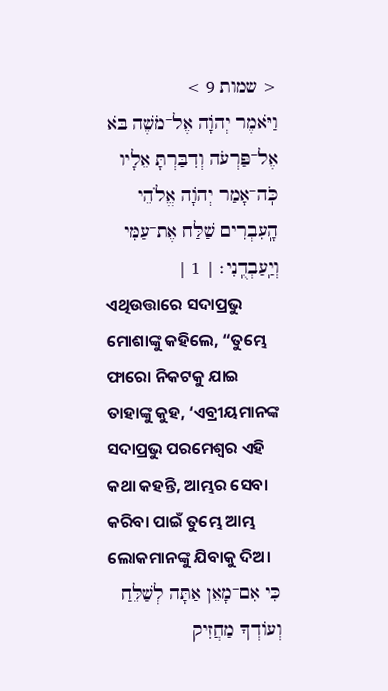< שמות 9 >
וַיֹּאמֶר יְהֹוָה אֶל־מֹשֶׁה בֹּא אֶל־פַּרְעֹה וְדִבַּרְתָּ אֵלָיו כֹּֽה־אָמַר יְהֹוָה אֱלֹהֵי הָֽעִבְרִים שַׁלַּח אֶת־עַמִּי וְיַֽעַבְדֻֽנִי׃ | 1 |
ଏଥିଉତ୍ତାରେ ସଦାପ୍ରଭୁ ମୋଶାଙ୍କୁ କହିଲେ, “ତୁମ୍ଭେ ଫାରୋ ନିକଟକୁ ଯାଇ ତାହାଙ୍କୁ କୁହ, ‘ଏବ୍ରୀୟମାନଙ୍କ ସଦାପ୍ରଭୁ ପରମେଶ୍ୱର ଏହି କଥା କହନ୍ତି, ଆମ୍ଭର ସେବା କରିବା ପାଇଁ ତୁମ୍ଭେ ଆମ୍ଭ ଲୋକମାନଙ୍କୁ ଯିବାକୁ ଦିଅ।
כִּי אִם־מָאֵן אַתָּה לְשַׁלֵּחַ וְעוֹדְךָ מַחֲזִיק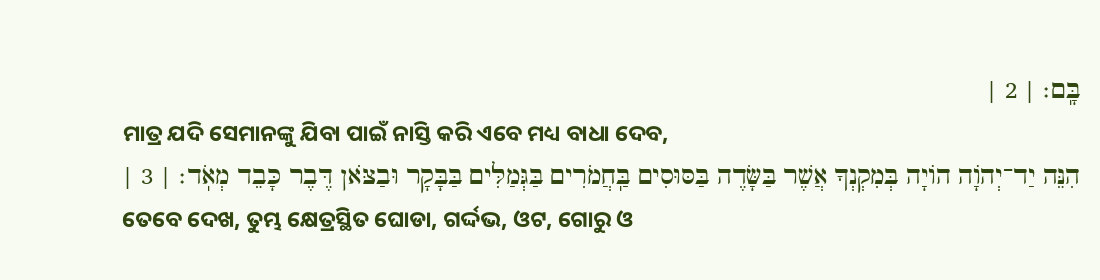בָּֽם׃ | 2 |
ମାତ୍ର ଯଦି ସେମାନଙ୍କୁ ଯିବା ପାଇଁ ନାସ୍ତି କରି ଏବେ ମଧ୍ୟ ବାଧା ଦେବ,
הִנֵּה יַד־יְהֹוָה הוֹיָה בְּמִקְנְךָ אֲשֶׁר בַּשָּׂדֶה בַּסּוּסִים בַּֽחֲמֹרִים בַּגְּמַלִּים בַּבָּקָר וּבַצֹּאן דֶּבֶר כָּבֵד מְאֹֽד׃ | 3 |
ତେବେ ଦେଖ, ତୁମ୍ଭ କ୍ଷେତ୍ରସ୍ଥିତ ଘୋଡା, ଗର୍ଦ୍ଦଭ, ଓଟ, ଗୋରୁ ଓ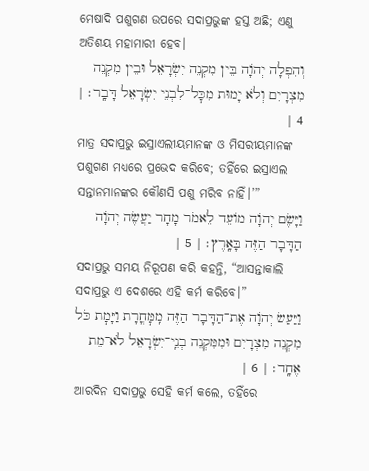ମେଷାଦି ପଶୁଗଣ ଉପରେ ସଦାପ୍ରଭୁଙ୍କ ହସ୍ତ ଅଛି; ଏଣୁ ଅତିଶୟ ମହାମାରୀ ହେବ।
וְהִפְלָה יְהֹוָה בֵּין מִקְנֵה יִשְׂרָאֵל וּבֵין מִקְנֵה מִצְרָיִם וְלֹא יָמוּת מִכׇּל־לִבְנֵי יִשְׂרָאֵל דָּבָֽר׃ | 4 |
ମାତ୍ର ସଦାପ୍ରଭୁ ଇସ୍ରାଏଲୀୟମାନଙ୍କ ଓ ମିସରୀୟମାନଙ୍କ ପଶୁଗଣ ମଧ୍ୟରେ ପ୍ରଭେଦ କରିବେ; ତହିଁରେ ଇସ୍ରାଏଲ ସନ୍ତାନମାନଙ୍କର କୌଣସି ପଶୁ ମରିବ ନାହିଁ।’”
וַיָּשֶׂם יְהֹוָה מוֹעֵד לֵאמֹר מָחָר יַעֲשֶׂה יְהֹוָה הַדָּבָר הַזֶּה בָּאָֽרֶץ׃ | 5 |
ସଦାପ୍ରଭୁ ସମୟ ନିରୂପଣ କରି କହନ୍ତି, “ଆସନ୍ତାକାଲି ସଦାପ୍ରଭୁ ଏ ଦେଶରେ ଏହି କର୍ମ କରିବେ।”
וַיַּעַשׂ יְהֹוָה אֶת־הַדָּבָר הַזֶּה מִֽמׇּחֳרָת וַיָּמׇת כֹּל מִקְנֵה מִצְרָיִם וּמִמִּקְנֵה בְנֵֽי־יִשְׂרָאֵל לֹא־מֵת אֶחָֽד׃ | 6 |
ଆରଦିନ ସଦାପ୍ରଭୁ ସେହି କର୍ମ କଲେ, ତହିଁରେ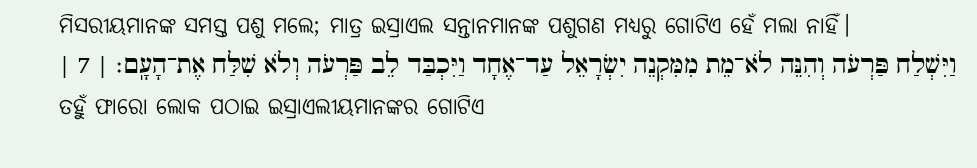ମିସରୀୟମାନଙ୍କ ସମସ୍ତ ପଶୁ ମଲେ; ମାତ୍ର ଇସ୍ରାଏଲ ସନ୍ତାନମାନଙ୍କ ପଶୁଗଣ ମଧ୍ୟରୁ ଗୋଟିଏ ହେଁ ମଲା ନାହିଁ।
וַיִּשְׁלַח פַּרְעֹה וְהִנֵּה לֹא־מֵת מִמִּקְנֵה יִשְׂרָאֵל עַד־אֶחָד וַיִּכְבַּד לֵב פַּרְעֹה וְלֹא שִׁלַּח אֶת־הָעָֽם׃ | 7 |
ତହୁଁ ଫାରୋ ଲୋକ ପଠାଇ ଇସ୍ରାଏଲୀୟମାନଙ୍କର ଗୋଟିଏ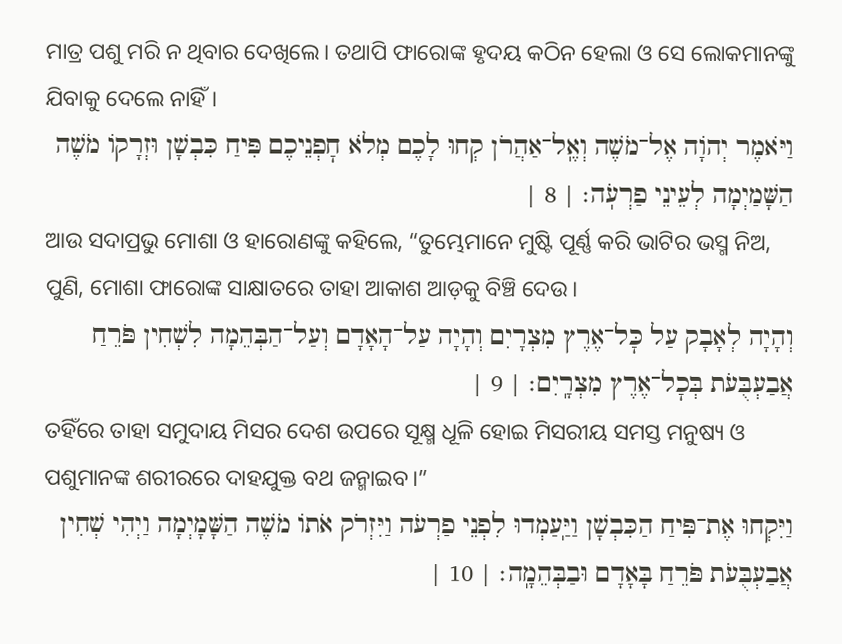ମାତ୍ର ପଶୁ ମରି ନ ଥିବାର ଦେଖିଲେ। ତଥାପି ଫାରୋଙ୍କ ହୃଦୟ କଠିନ ହେଲା ଓ ସେ ଲୋକମାନଙ୍କୁ ଯିବାକୁ ଦେଲେ ନାହିଁ।
וַיֹּאמֶר יְהֹוָה אֶל־מֹשֶׁה וְאֶֽל־אַהֲרֹן קְחוּ לָכֶם מְלֹא חׇפְנֵיכֶם פִּיחַ כִּבְשָׁן וּזְרָקוֹ מֹשֶׁה הַשָּׁמַיְמָה לְעֵינֵי פַרְעֹֽה׃ | 8 |
ଆଉ ସଦାପ୍ରଭୁ ମୋଶା ଓ ହାରୋଣଙ୍କୁ କହିଲେ, “ତୁମ୍ଭେମାନେ ମୁଷ୍ଟି ପୂର୍ଣ୍ଣ କରି ଭାଟିର ଭସ୍ମ ନିଅ, ପୁଣି, ମୋଶା ଫାରୋଙ୍କ ସାକ୍ଷାତରେ ତାହା ଆକାଶ ଆଡ଼କୁ ବିଞ୍ଚି ଦେଉ।
וְהָיָה לְאָבָק עַל כׇּל־אֶרֶץ מִצְרָיִם וְהָיָה עַל־הָאָדָם וְעַל־הַבְּהֵמָה לִשְׁחִין פֹּרֵחַ אֲבַעְבֻּעֹת בְּכׇל־אֶרֶץ מִצְרָֽיִם׃ | 9 |
ତହିଁରେ ତାହା ସମୁଦାୟ ମିସର ଦେଶ ଉପରେ ସୂକ୍ଷ୍ମ ଧୂଳି ହୋଇ ମିସରୀୟ ସମସ୍ତ ମନୁଷ୍ୟ ଓ ପଶୁମାନଙ୍କ ଶରୀରରେ ଦାହଯୁକ୍ତ ବଥ ଜନ୍ମାଇବ।”
וַיִּקְחוּ אֶת־פִּיחַ הַכִּבְשָׁן וַיַּֽעַמְדוּ לִפְנֵי פַרְעֹה וַיִּזְרֹק אֹתוֹ מֹשֶׁה הַשָּׁמָיְמָה וַיְהִי שְׁחִין אֲבַעְבֻּעֹת פֹּרֵחַ בָּאָדָם וּבַבְּהֵמָֽה׃ | 10 |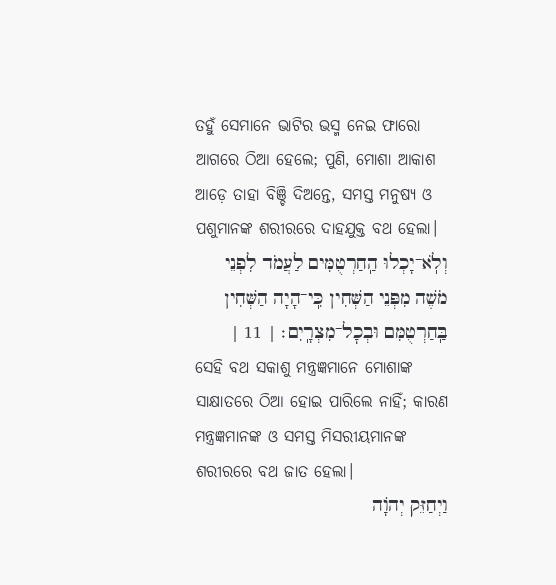ତହୁଁ ସେମାନେ ଭାଟିର ଭସ୍ମ ନେଇ ଫାରୋ ଆଗରେ ଠିଆ ହେଲେ; ପୁଣି, ମୋଶା ଆକାଶ ଆଡ଼େ ତାହା ବିଞ୍ଚି ଦିଅନ୍ତେ, ସମସ୍ତ ମନୁଷ୍ୟ ଓ ପଶୁମାନଙ୍କ ଶରୀରରେ ଦାହଯୁକ୍ତ ବଥ ହେଲା।
וְלֹֽא־יָכְלוּ הַֽחַרְטֻמִּים לַעֲמֹד לִפְנֵי מֹשֶׁה מִפְּנֵי הַשְּׁחִין כִּֽי־הָיָה הַשְּׁחִין בַּֽחַרְטֻמִּם וּבְכׇל־מִצְרָֽיִם׃ | 11 |
ସେହି ବଥ ସକାଶୁ ମନ୍ତ୍ରଜ୍ଞମାନେ ମୋଶାଙ୍କ ସାକ୍ଷାତରେ ଠିଆ ହୋଇ ପାରିଲେ ନାହିଁ; କାରଣ ମନ୍ତ୍ରଜ୍ଞମାନଙ୍କ ଓ ସମସ୍ତ ମିସରୀୟମାନଙ୍କ ଶରୀରରେ ବଥ ଜାତ ହେଲା।
וַיְחַזֵּק יְהֹוָה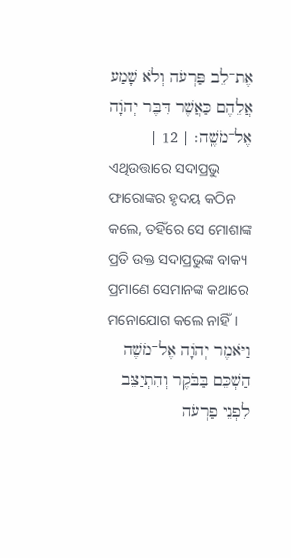אֶת־לֵב פַּרְעֹה וְלֹא שָׁמַע אֲלֵהֶם כַּאֲשֶׁר דִּבֶּר יְהֹוָה אֶל־מֹשֶֽׁה׃ | 12 |
ଏଥିଉତ୍ତାରେ ସଦାପ୍ରଭୁ ଫାରୋଙ୍କର ହୃଦୟ କଠିନ କଲେ, ତହିଁରେ ସେ ମୋଶାଙ୍କ ପ୍ରତି ଉକ୍ତ ସଦାପ୍ରଭୁଙ୍କ ବାକ୍ୟ ପ୍ରମାଣେ ସେମାନଙ୍କ କଥାରେ ମନୋଯୋଗ କଲେ ନାହିଁ।
וַיֹּאמֶר יְהֹוָה אֶל־מֹשֶׁה הַשְׁכֵּם בַּבֹּקֶר וְהִתְיַצֵּב לִפְנֵי פַרְעֹה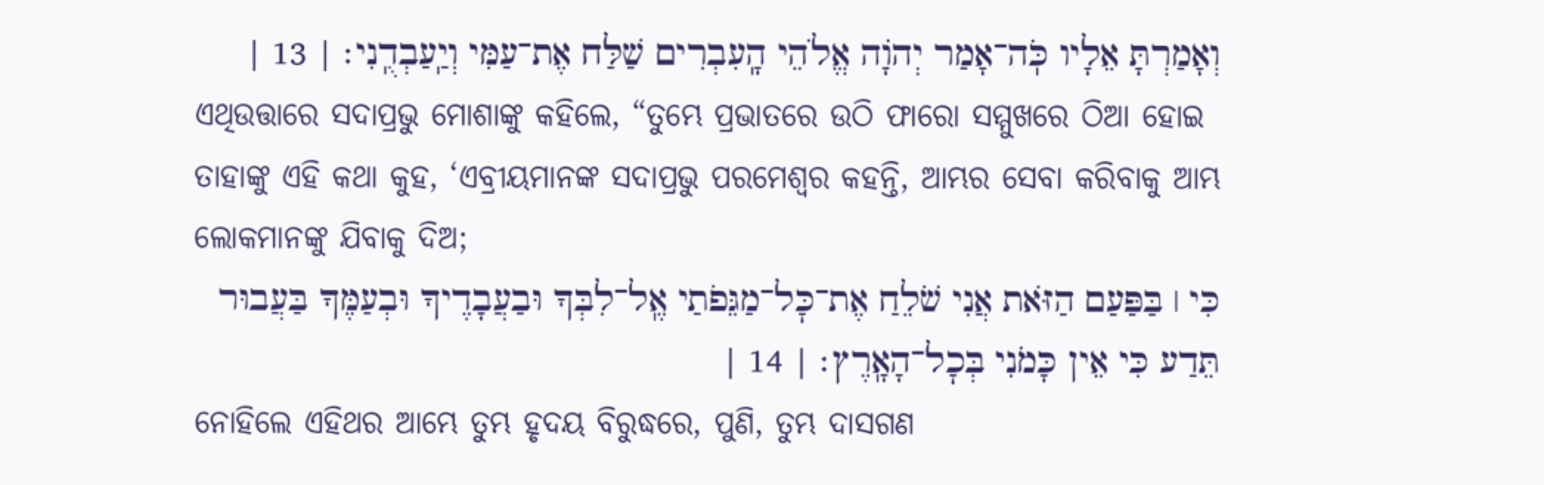וְאָמַרְתָּ אֵלָיו כֹּֽה־אָמַר יְהֹוָה אֱלֹהֵי הָֽעִבְרִים שַׁלַּח אֶת־עַמִּי וְיַֽעַבְדֻֽנִי׃ | 13 |
ଏଥିଉତ୍ତାରେ ସଦାପ୍ରଭୁ ମୋଶାଙ୍କୁ କହିଲେ, “ତୁମ୍ଭେ ପ୍ରଭାତରେ ଉଠି ଫାରୋ ସମ୍ମୁଖରେ ଠିଆ ହୋଇ ତାହାଙ୍କୁ ଏହି କଥା କୁହ, ‘ଏବ୍ରୀୟମାନଙ୍କ ସଦାପ୍ରଭୁ ପରମେଶ୍ୱର କହନ୍ତି, ଆମ୍ଭର ସେବା କରିବାକୁ ଆମ୍ଭ ଲୋକମାନଙ୍କୁ ଯିବାକୁ ଦିଅ;
כִּי ׀ בַּפַּעַם הַזֹּאת אֲנִי שֹׁלֵחַ אֶת־כׇּל־מַגֵּפֹתַי אֶֽל־לִבְּךָ וּבַעֲבָדֶיךָ וּבְעַמֶּךָ בַּעֲבוּר תֵּדַע כִּי אֵין כָּמֹנִי בְּכׇל־הָאָֽרֶץ׃ | 14 |
ନୋହିଲେ ଏହିଥର ଆମ୍ଭେ ତୁମ୍ଭ ହୃଦୟ ବିରୁଦ୍ଧରେ, ପୁଣି, ତୁମ୍ଭ ଦାସଗଣ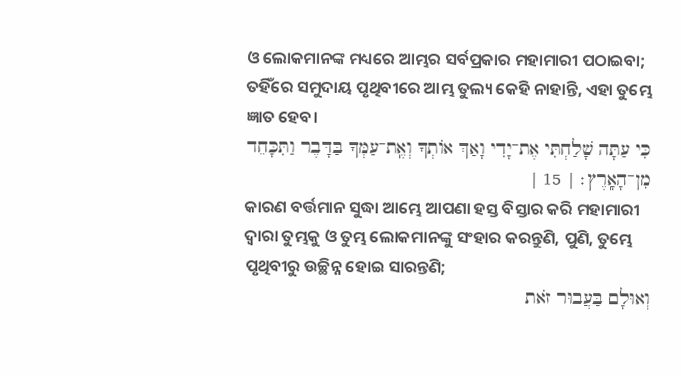ଓ ଲୋକମାନଙ୍କ ମଧ୍ୟରେ ଆମ୍ଭର ସର୍ବପ୍ରକାର ମହାମାରୀ ପଠାଇବା; ତହିଁରେ ସମୁଦାୟ ପୃଥିବୀରେ ଆମ୍ଭ ତୁଲ୍ୟ କେହି ନାହାନ୍ତି, ଏହା ତୁମ୍ଭେ ଜ୍ଞାତ ହେବ।
כִּי עַתָּה שָׁלַחְתִּי אֶת־יָדִי וָאַךְ אוֹתְךָ וְאֶֽת־עַמְּךָ בַּדָּבֶר וַתִּכָּחֵד מִן־הָאָֽרֶץ׃ | 15 |
କାରଣ ବର୍ତ୍ତମାନ ସୁଦ୍ଧା ଆମ୍ଭେ ଆପଣା ହସ୍ତ ବିସ୍ତାର କରି ମହାମାରୀ ଦ୍ୱାରା ତୁମ୍ଭକୁ ଓ ତୁମ୍ଭ ଲୋକମାନଙ୍କୁ ସଂହାର କରନ୍ତୁଣି, ପୁଣି, ତୁମ୍ଭେ ପୃଥିବୀରୁ ଉଚ୍ଛିନ୍ନ ହୋଇ ସାରନ୍ତଣି;
וְאוּלָם בַּעֲבוּר זֹאת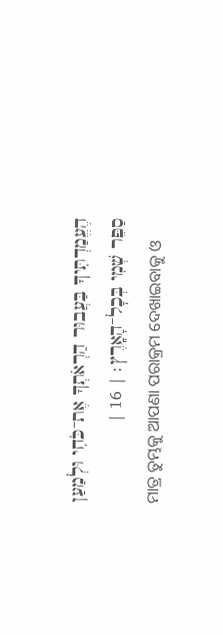הֶעֱמַדְתִּיךָ בַּעֲבוּר הַרְאֹתְךָ אֶת־כֹּחִי וּלְמַעַן סַפֵּר שְׁמִי בְּכׇל־הָאָֽרֶץ׃ | 16 |
ମାତ୍ର ତୁମ୍ଭକୁ ଆପଣା ପରାକ୍ରମ ଦେଖାଇବାକୁ ଓ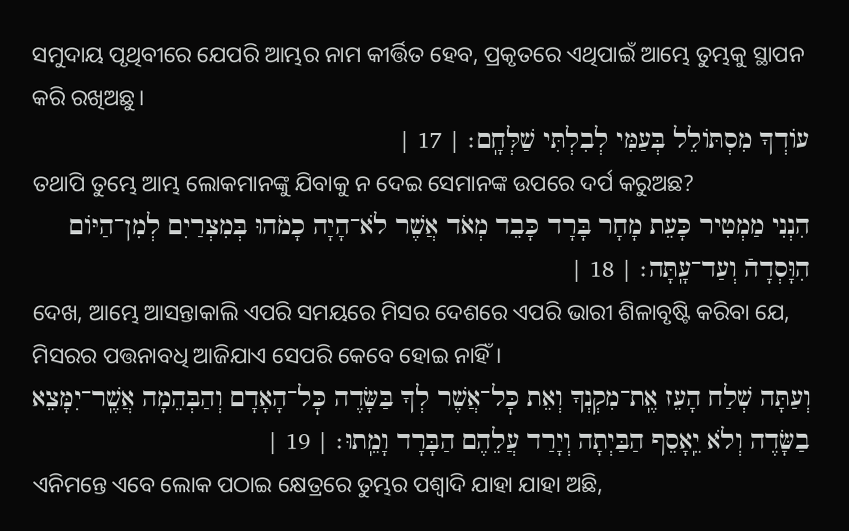ସମୁଦାୟ ପୃଥିବୀରେ ଯେପରି ଆମ୍ଭର ନାମ କୀର୍ତ୍ତିତ ହେବ, ପ୍ରକୃତରେ ଏଥିପାଇଁ ଆମ୍ଭେ ତୁମ୍ଭକୁ ସ୍ଥାପନ କରି ରଖିଅଛୁ।
עוֹדְךָ מִסְתּוֹלֵל בְּעַמִּי לְבִלְתִּי שַׁלְּחָֽם׃ | 17 |
ତଥାପି ତୁମ୍ଭେ ଆମ୍ଭ ଲୋକମାନଙ୍କୁ ଯିବାକୁ ନ ଦେଇ ସେମାନଙ୍କ ଉପରେ ଦର୍ପ କରୁଅଛ?
הִנְנִי מַמְטִיר כָּעֵת מָחָר בָּרָד כָּבֵד מְאֹד אֲשֶׁר לֹא־הָיָה כָמֹהוּ בְּמִצְרַיִם לְמִן־הַיּוֹם הִוָּסְדָהֿ וְעַד־עָֽתָּה׃ | 18 |
ଦେଖ, ଆମ୍ଭେ ଆସନ୍ତାକାଲି ଏପରି ସମୟରେ ମିସର ଦେଶରେ ଏପରି ଭାରୀ ଶିଳାବୃଷ୍ଟି କରିବା ଯେ, ମିସରର ପତ୍ତନାବଧି ଆଜିଯାଏ ସେପରି କେବେ ହୋଇ ନାହିଁ।
וְעַתָּה שְׁלַח הָעֵז אֶֽת־מִקְנְךָ וְאֵת כׇּל־אֲשֶׁר לְךָ בַּשָּׂדֶה כׇּל־הָאָדָם וְהַבְּהֵמָה אֲשֶֽׁר־יִמָּצֵא בַשָּׂדֶה וְלֹא יֵֽאָסֵף הַבַּיְתָה וְיָרַד עֲלֵהֶם הַבָּרָד וָמֵֽתוּ׃ | 19 |
ଏନିମନ୍ତେ ଏବେ ଲୋକ ପଠାଇ କ୍ଷେତ୍ରରେ ତୁମ୍ଭର ପଶ୍ୱାଦି ଯାହା ଯାହା ଅଛି,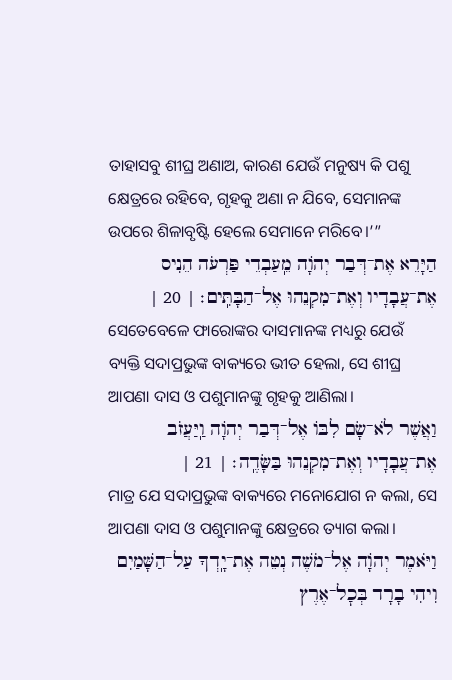ତାହାସବୁ ଶୀଘ୍ର ଅଣାଅ, କାରଣ ଯେଉଁ ମନୁଷ୍ୟ କି ପଶୁ କ୍ଷେତ୍ରରେ ରହିବେ, ଗୃହକୁ ଅଣା ନ ଯିବେ, ସେମାନଙ୍କ ଉପରେ ଶିଳାବୃଷ୍ଟି ହେଲେ ସେମାନେ ମରିବେ।’”
הַיָּרֵא אֶת־דְּבַר יְהֹוָה מֵֽעַבְדֵי פַּרְעֹה הֵנִיס אֶת־עֲבָדָיו וְאֶת־מִקְנֵהוּ אֶל־הַבָּתִּֽים׃ | 20 |
ସେତେବେଳେ ଫାରୋଙ୍କର ଦାସମାନଙ୍କ ମଧ୍ୟରୁ ଯେଉଁ ବ୍ୟକ୍ତି ସଦାପ୍ରଭୁଙ୍କ ବାକ୍ୟରେ ଭୀତ ହେଲା, ସେ ଶୀଘ୍ର ଆପଣା ଦାସ ଓ ପଶୁମାନଙ୍କୁ ଗୃହକୁ ଆଣିଲା।
וַאֲשֶׁר לֹא־שָׂם לִבּוֹ אֶל־דְּבַר יְהֹוָה וַֽיַּעֲזֹב אֶת־עֲבָדָיו וְאֶת־מִקְנֵהוּ בַּשָּׂדֶֽה׃ | 21 |
ମାତ୍ର ଯେ ସଦାପ୍ରଭୁଙ୍କ ବାକ୍ୟରେ ମନୋଯୋଗ ନ କଲା, ସେ ଆପଣା ଦାସ ଓ ପଶୁମାନଙ୍କୁ କ୍ଷେତ୍ରରେ ତ୍ୟାଗ କଲା।
וַיֹּאמֶר יְהֹוָה אֶל־מֹשֶׁה נְטֵה אֶת־יָֽדְךָ עַל־הַשָּׁמַיִם וִיהִי בָרָד בְּכׇל־אֶרֶץ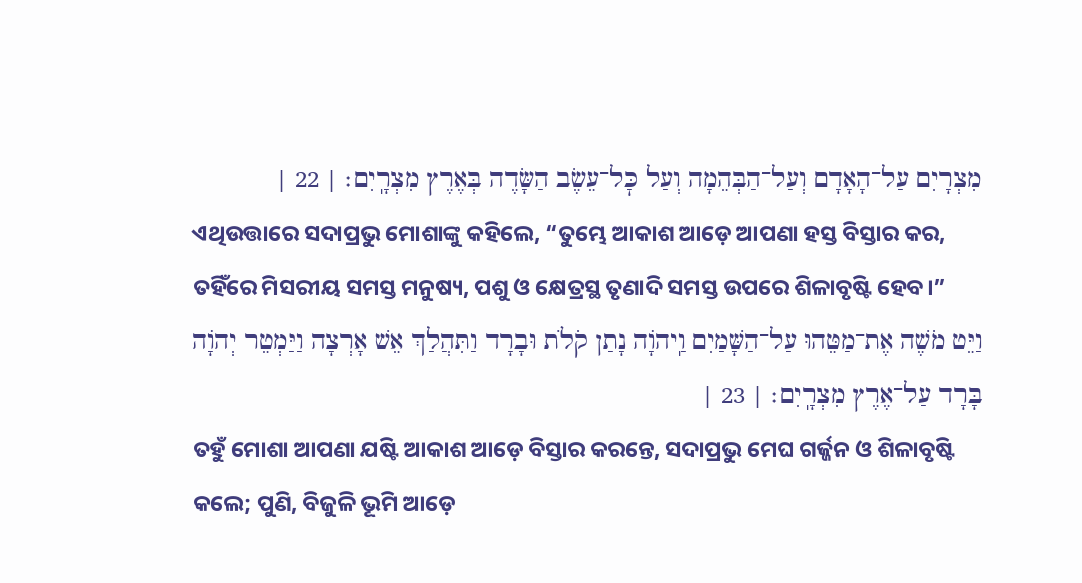מִצְרָיִם עַל־הָאָדָם וְעַל־הַבְּהֵמָה וְעַל כׇּל־עֵשֶׂב הַשָּׂדֶה בְּאֶרֶץ מִצְרָֽיִם׃ | 22 |
ଏଥିଉତ୍ତାରେ ସଦାପ୍ରଭୁ ମୋଶାଙ୍କୁ କହିଲେ, “ତୁମ୍ଭେ ଆକାଶ ଆଡ଼େ ଆପଣା ହସ୍ତ ବିସ୍ତାର କର, ତହିଁରେ ମିସରୀୟ ସମସ୍ତ ମନୁଷ୍ୟ, ପଶୁ ଓ କ୍ଷେତ୍ରସ୍ଥ ତୃଣାଦି ସମସ୍ତ ଉପରେ ଶିଳାବୃଷ୍ଟି ହେବ।”
וַיֵּט מֹשֶׁה אֶת־מַטֵּהוּ עַל־הַשָּׁמַיִם וַֽיהֹוָה נָתַן קֹלֹת וּבָרָד וַתִּהֲלַךְ אֵשׁ אָרְצָה וַיַּמְטֵר יְהֹוָה בָּרָד עַל־אֶרֶץ מִצְרָֽיִם׃ | 23 |
ତହୁଁ ମୋଶା ଆପଣା ଯଷ୍ଟି ଆକାଶ ଆଡ଼େ ବିସ୍ତାର କରନ୍ତେ, ସଦାପ୍ରଭୁ ମେଘ ଗର୍ଜ୍ଜନ ଓ ଶିଳାବୃଷ୍ଟି କଲେ; ପୁଣି, ବିଜୁଳି ଭୂମି ଆଡ଼େ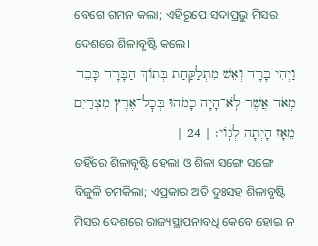ବେଗେ ଗମନ କଲା; ଏହିରୂପେ ସଦାପ୍ରଭୁ ମିସର ଦେଶରେ ଶିଳାବୃଷ୍ଟି କଲେ।
וַיְהִי בָרָד וְאֵשׁ מִתְלַקַּחַת בְּתוֹךְ הַבָּרָד כָּבֵד מְאֹד אֲשֶׁר לֹֽא־הָיָה כָמֹהוּ בְּכׇל־אֶרֶץ מִצְרַיִם מֵאָז הָיְתָה לְגֽוֹי׃ | 24 |
ତହିଁରେ ଶିଳାବୃଷ୍ଟି ହେଲା ଓ ଶିଳା ସଙ୍ଗେ ସଙ୍ଗେ ବିଜୁଳି ଚମକିଲା; ଏପ୍ରକାର ଅତି ଦୁଃସହ ଶିଳାବୃଷ୍ଟି ମିସର ଦେଶରେ ରାଜ୍ୟସ୍ଥାପନାବଧି କେବେ ହୋଇ ନ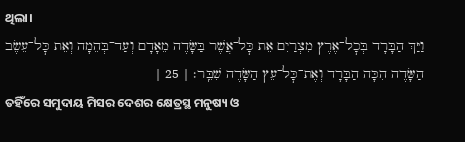ଥିଲା।
וַיַּךְ הַבָּרָד בְּכׇל־אֶרֶץ מִצְרַיִם אֵת כׇּל־אֲשֶׁר בַּשָּׂדֶה מֵאָדָם וְעַד־בְּהֵמָה וְאֵת כׇּל־עֵשֶׂב הַשָּׂדֶה הִכָּה הַבָּרָד וְאֶת־כׇּל־עֵץ הַשָּׂדֶה שִׁבֵּֽר׃ | 25 |
ତହିଁରେ ସମୁଦାୟ ମିସର ଦେଶର କ୍ଷେତ୍ରସ୍ଥ ମନୁଷ୍ୟ ଓ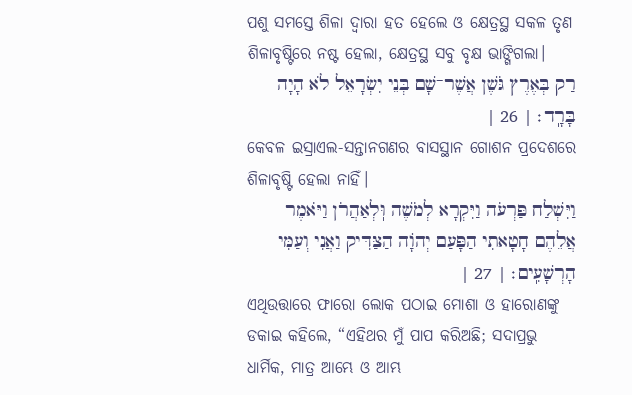ପଶୁ ସମସ୍ତେ ଶିଳା ଦ୍ୱାରା ହତ ହେଲେ ଓ କ୍ଷେତ୍ରସ୍ଥ ସକଳ ତୃଣ ଶିଳାବୃଷ୍ଟିରେ ନଷ୍ଟ ହେଲା, କ୍ଷେତ୍ରସ୍ଥ ସବୁ ବୃକ୍ଷ ଭାଙ୍ଗିଗଲା।
רַק בְּאֶרֶץ גֹּשֶׁן אֲשֶׁר־שָׁם בְּנֵי יִשְׂרָאֵל לֹא הָיָה בָּרָֽד׃ | 26 |
କେବଳ ଇସ୍ରାଏଲ-ସନ୍ତାନଗଣର ବାସସ୍ଥାନ ଗୋଶନ ପ୍ରଦେଶରେ ଶିଳାବୃଷ୍ଟି ହେଲା ନାହିଁ।
וַיִּשְׁלַח פַּרְעֹה וַיִּקְרָא לְמֹשֶׁה וּֽלְאַהֲרֹן וַיֹּאמֶר אֲלֵהֶם חָטָאתִי הַפָּעַם יְהֹוָה הַצַּדִּיק וַאֲנִי וְעַמִּי הָרְשָׁעִֽים׃ | 27 |
ଏଥିଉତ୍ତାରେ ଫାରୋ ଲୋକ ପଠାଇ ମୋଶା ଓ ହାରୋଣଙ୍କୁ ଡକାଇ କହିଲେ, “ଏହିଥର ମୁଁ ପାପ କରିଅଛି; ସଦାପ୍ରଭୁ ଧାର୍ମିକ, ମାତ୍ର ଆମ୍ଭେ ଓ ଆମ୍ଭ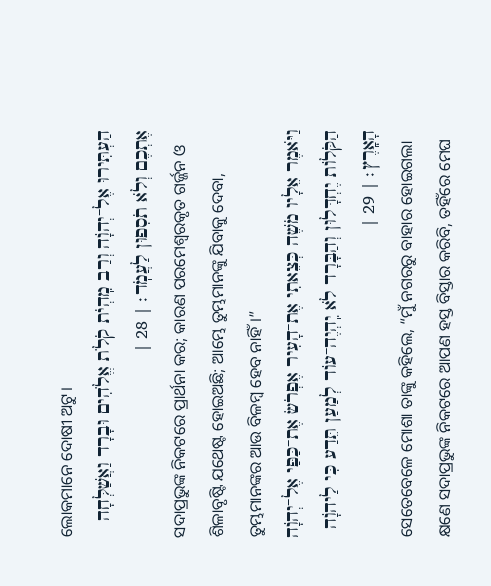ଲୋକମାନେ ଦୋଷୀ ଅଟୁ।
הַעְתִּירוּ אֶל־יְהֹוָה וְרַב מִֽהְיֹת קֹלֹת אֱלֹהִים וּבָרָד וַאֲשַׁלְּחָה אֶתְכֶם וְלֹא תֹסִפוּן לַעֲמֹֽד׃ | 28 |
ସଦାପ୍ରଭୁଙ୍କ ନିକଟରେ ପ୍ରାର୍ଥନା କର; କାରଣ ପରମେଶ୍ୱରକୃତ ଗର୍ଜ୍ଜନ ଓ ଶିଳାବୃଷ୍ଟି ଯଥେଷ୍ଟ ହୋଇଅଛି; ଆମ୍ଭେ ତୁମ୍ଭମାନଙ୍କୁ ଯିବାକୁ ଦେବା, ତୁମ୍ଭମାନଙ୍କର ଆଉ ବିଳମ୍ବ ହେବ ନାହିଁ।”
וַיֹּאמֶר אֵלָיו מֹשֶׁה כְּצֵאתִי אֶת־הָעִיר אֶפְרֹשׂ אֶת־כַּפַּי אֶל־יְהֹוָה הַקֹּלוֹת יֶחְדָּלוּן וְהַבָּרָד לֹא יִֽהְיֶה־עוֹד לְמַעַן תֵּדַע כִּי לַיהֹוָה הָאָֽרֶץ׃ | 29 |
ସେତେବେଳେ ମୋଶା ତାଙ୍କୁ କହିଲେ, “ମୁଁ ନଗରରୁ ବାହାର ହୋଇଗଲା କ୍ଷଣେ ସଦାପ୍ରଭୁଙ୍କ ନିକଟରେ ଆପଣ ହସ୍ତ ବିସ୍ତାର କରିବି, ତହିଁରେ ମେଘ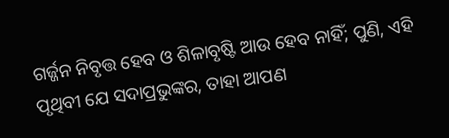ଗର୍ଜ୍ଜନ ନିବୃତ୍ତ ହେବ ଓ ଶିଳାବୃଷ୍ଟି ଆଉ ହେବ ନାହିଁ; ପୁଣି, ଏହି ପୃଥିବୀ ଯେ ସଦାପ୍ରଭୁଙ୍କର, ତାହା ଆପଣ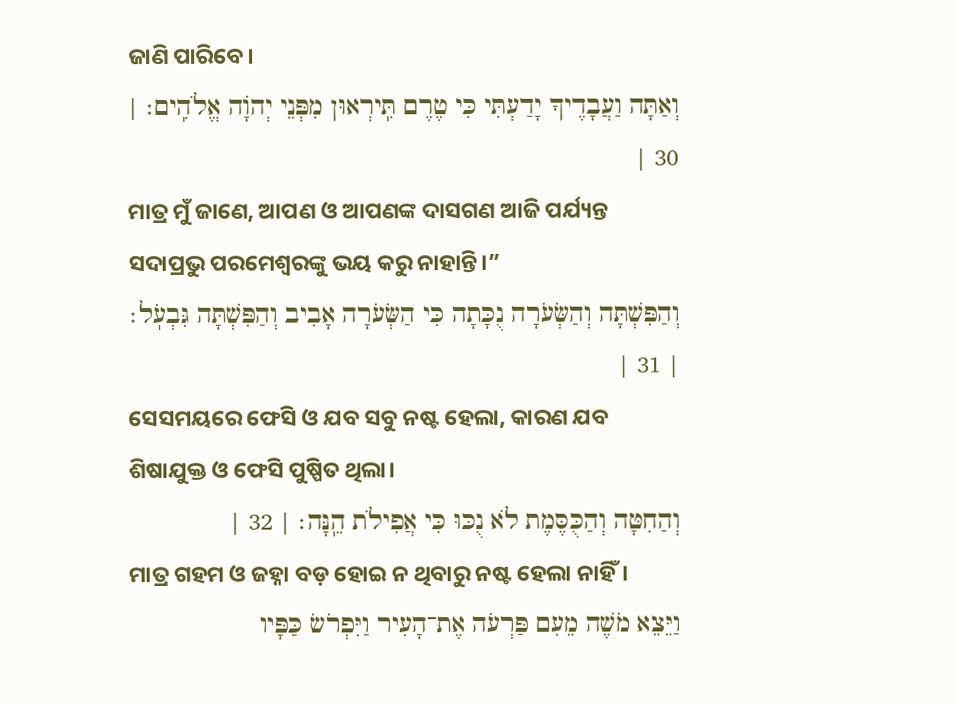ଜାଣି ପାରିବେ।
וְאַתָּה וַעֲבָדֶיךָ יָדַעְתִּי כִּי טֶרֶם תִּֽירְאוּן מִפְּנֵי יְהֹוָה אֱלֹהִֽים׃ | 30 |
ମାତ୍ର ମୁଁ ଜାଣେ, ଆପଣ ଓ ଆପଣଙ୍କ ଦାସଗଣ ଆଜି ପର୍ଯ୍ୟନ୍ତ ସଦାପ୍ରଭୁ ପରମେଶ୍ୱରଙ୍କୁ ଭୟ କରୁ ନାହାନ୍ତି।”
וְהַפִּשְׁתָּה וְהַשְּׂעֹרָה נֻכָּתָה כִּי הַשְּׂעֹרָה אָבִיב וְהַפִּשְׁתָּה גִּבְעֹֽל׃ | 31 |
ସେସମୟରେ ଫେସି ଓ ଯବ ସବୁ ନଷ୍ଟ ହେଲା, କାରଣ ଯବ ଶିଷାଯୁକ୍ତ ଓ ଫେସି ପୁଷ୍ପିତ ଥିଲା।
וְהַחִטָּה וְהַכֻּסֶּמֶת לֹא נֻכּוּ כִּי אֲפִילֹת הֵֽנָּה׃ | 32 |
ମାତ୍ର ଗହମ ଓ ଜହ୍ନା ବଡ଼ ହୋଇ ନ ଥିବାରୁ ନଷ୍ଟ ହେଲା ନାହିଁ।
וַיֵּצֵא מֹשֶׁה מֵעִם פַּרְעֹה אֶת־הָעִיר וַיִּפְרֹשׂ כַּפָּיו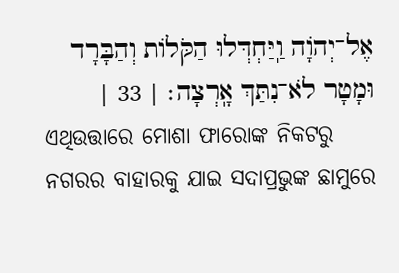אֶל־יְהֹוָה וַֽיַּחְדְּלוּ הַקֹּלוֹת וְהַבָּרָד וּמָטָר לֹא־נִתַּךְ אָֽרְצָה׃ | 33 |
ଏଥିଉତ୍ତାରେ ମୋଶା ଫାରୋଙ୍କ ନିକଟରୁ ନଗରର ବାହାରକୁ ଯାଇ ସଦାପ୍ରଭୁଙ୍କ ଛାମୁରେ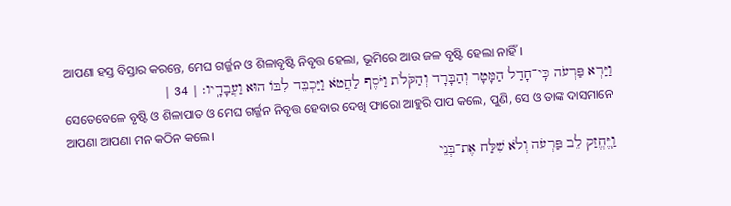ଆପଣା ହସ୍ତ ବିସ୍ତାର କରନ୍ତେ, ମେଘ ଗର୍ଜ୍ଜନ ଓ ଶିଳାବୃଷ୍ଟି ନିବୃତ୍ତ ହେଲା, ଭୂମିରେ ଆଉ ଜଳ ବୃଷ୍ଟି ହେଲା ନାହିଁ।
וַיַּרְא פַּרְעֹה כִּֽי־חָדַל הַמָּטָר וְהַבָּרָד וְהַקֹּלֹת וַיֹּסֶף לַחֲטֹא וַיַּכְבֵּד לִבּוֹ הוּא וַעֲבָדָֽיו׃ | 34 |
ସେତେବେଳେ ବୃଷ୍ଟି ଓ ଶିଳାପାତ ଓ ମେଘ ଗର୍ଜ୍ଜନ ନିବୃତ୍ତ ହେବାର ଦେଖି ଫାରୋ ଆହୁରି ପାପ କଲେ, ପୁଣି, ସେ ଓ ତାଙ୍କ ଦାସମାନେ ଆପଣା ଆପଣା ମନ କଠିନ କଲେ।
וַֽיֶּחֱזַק לֵב פַּרְעֹה וְלֹא שִׁלַּח אֶת־בְּנֵי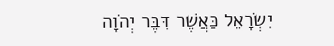יִשְׂרָאֵל כַּאֲשֶׁר דִּבֶּר יְהֹוָה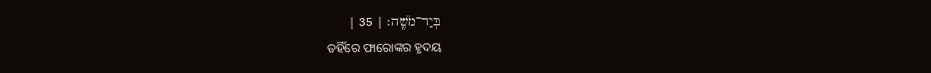בְּיַד־מֹשֶֽׁה׃ | 35 |
ତହିଁରେ ଫାରୋଙ୍କର ହୃଦୟ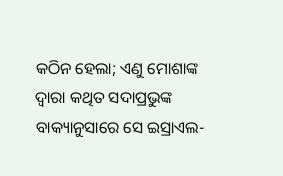କଠିନ ହେଲା; ଏଣୁ ମୋଶାଙ୍କ ଦ୍ୱାରା କଥିତ ସଦାପ୍ରଭୁଙ୍କ ବାକ୍ୟାନୁସାରେ ସେ ଇସ୍ରାଏଲ-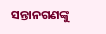ସନ୍ତାନଗଣଙ୍କୁ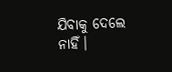ଯିବାକୁ ଦେଲେ ନାହିଁ।